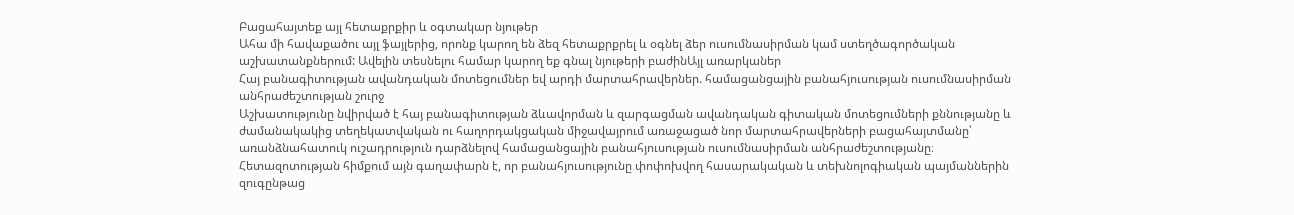Բացահայտեք այլ հետաքրքիր և օգտակար նյութեր
Ահա մի հավաքածու այլ ֆայլերից, որոնք կարող են ձեզ հետաքրքրել և օգնել ձեր ուսումնասիրման կամ ստեղծագործական աշխատանքներում: Ավելին տեսնելու համար կարող եք գնալ նյութերի բաժինԱյլ առարկաներ
Հայ բանագիտության ավանդական մոտեցումներ եվ արդի մարտահրավերներ. համացանցային բանահյուսության ուսումնասիրման անհրաժեշտության շուրջ
Աշխատությունը նվիրված է հայ բանագիտության ձևավորման և զարգացման ավանդական գիտական մոտեցումների քննությանը և ժամանակակից տեղեկատվական ու հաղորդակցական միջավայրում առաջացած նոր մարտահրավերների բացահայտմանը՝ առանձնահատուկ ուշադրություն դարձնելով համացանցային բանահյուսության ուսումնասիրման անհրաժեշտությանը։ Հետազոտության հիմքում այն գաղափարն է, որ բանահյուսությունը փոփոխվող հասարակական և տեխնոլոգիական պայմաններին զուգընթաց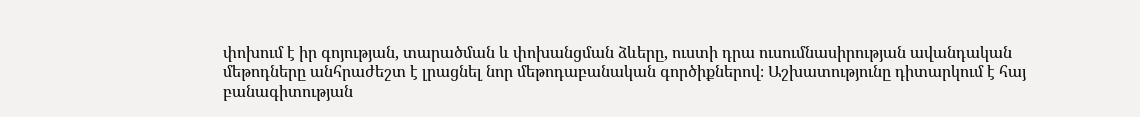փոխում է իր գոյության, տարածման և փոխանցման ձևերը, ուստի դրա ուսումնասիրության ավանդական մեթոդները անհրաժեշտ է լրացնել նոր մեթոդաբանական գործիքներով։ Աշխատությունը դիտարկում է հայ բանագիտության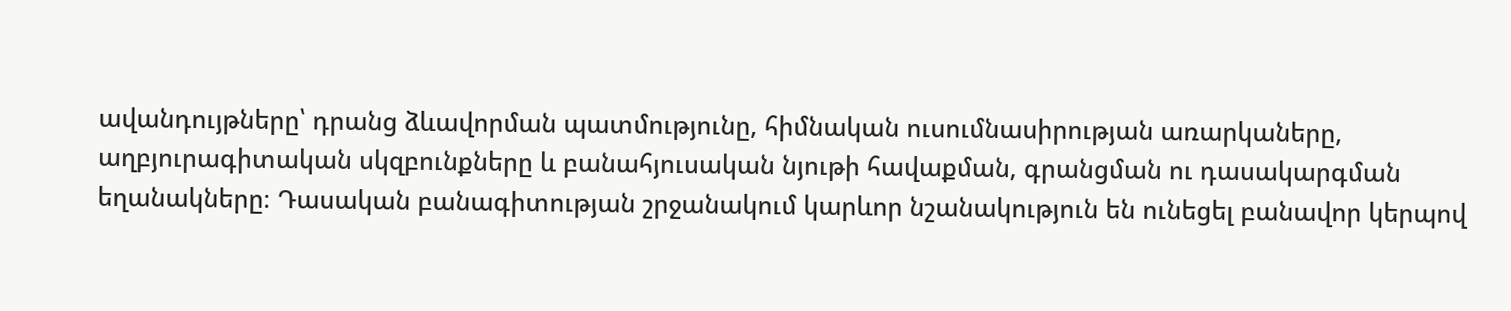ավանդույթները՝ դրանց ձևավորման պատմությունը, հիմնական ուսումնասիրության առարկաները, աղբյուրագիտական սկզբունքները և բանահյուսական նյութի հավաքման, գրանցման ու դասակարգման եղանակները։ Դասական բանագիտության շրջանակում կարևոր նշանակություն են ունեցել բանավոր կերպով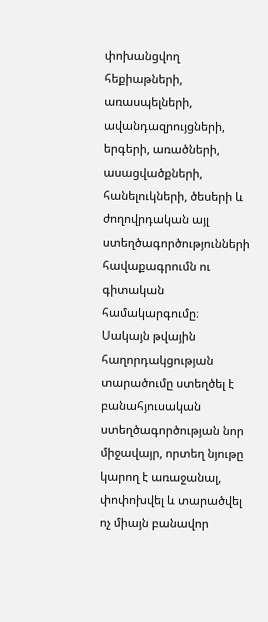փոխանցվող հեքիաթների, առասպելների, ավանդազրույցների, երգերի, առածների, ասացվածքների, հանելուկների, ծեսերի և ժողովրդական այլ ստեղծագործությունների հավաքագրումն ու գիտական համակարգումը։ Սակայն թվային հաղորդակցության տարածումը ստեղծել է բանահյուսական ստեղծագործության նոր միջավայր, որտեղ նյութը կարող է առաջանալ, փոփոխվել և տարածվել ոչ միայն բանավոր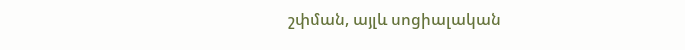շփման, այլև սոցիալական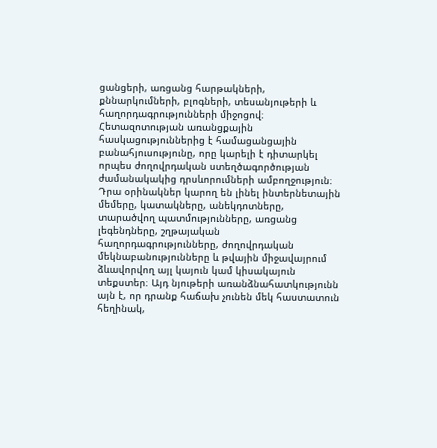ցանցերի, առցանց հարթակների, քննարկումների, բլոգների, տեսանյութերի և հաղորդագրությունների միջոցով։ Հետազոտության առանցքային հասկացություններից է համացանցային բանահյուսությունը, որը կարելի է դիտարկել որպես ժողովրդական ստեղծագործության ժամանակակից դրսևորումների ամբողջություն։ Դրա օրինակներ կարող են լինել ինտերնետային մեմերը, կատակները, անեկդոտները, տարածվող պատմությունները, առցանց լեգենդները, շղթայական հաղորդագրությունները, ժողովրդական մեկնաբանությունները և թվային միջավայրում ձևավորվող այլ կայուն կամ կիսակայուն տեքստեր։ Այդ նյութերի առանձնահատկությունն այն է, որ դրանք հաճախ չունեն մեկ հաստատուն հեղինակ,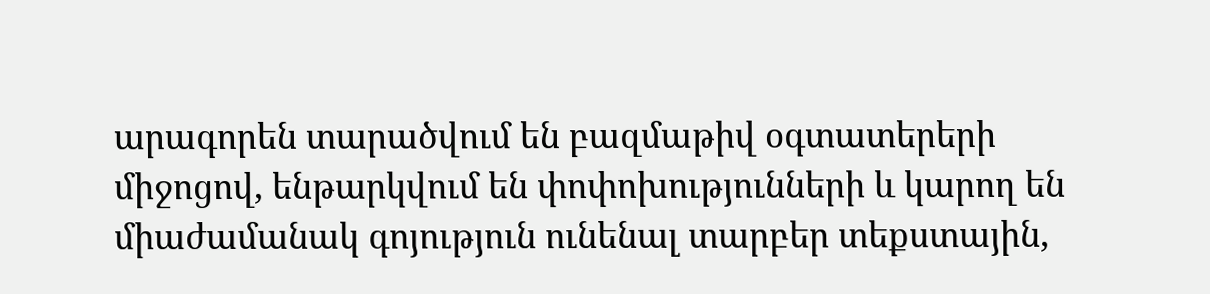արագորեն տարածվում են բազմաթիվ օգտատերերի միջոցով, ենթարկվում են փոփոխությունների և կարող են միաժամանակ գոյություն ունենալ տարբեր տեքստային,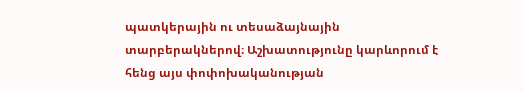պատկերային ու տեսաձայնային տարբերակներով։ Աշխատությունը կարևորում է հենց այս փոփոխականության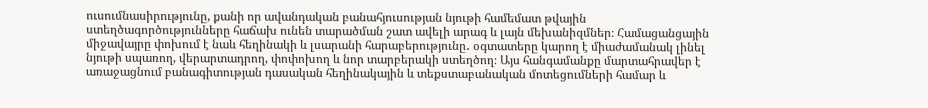ուսումնասիրությունը, քանի որ ավանդական բանահյուսության նյութի համեմատ թվային ստեղծագործությունները հաճախ ունեն տարածման շատ ավելի արագ և լայն մեխանիզմներ։ Համացանցային միջավայրը փոխում է նաև հեղինակի և լսարանի հարաբերությունը․ օգտատերը կարող է միաժամանակ լինել նյութի սպառող, վերարտադրող, փոփոխող և նոր տարբերակի ստեղծող։ Այս հանգամանքը մարտահրավեր է առաջացնում բանագիտության դասական հեղինակային և տեքստաբանական մոտեցումների համար և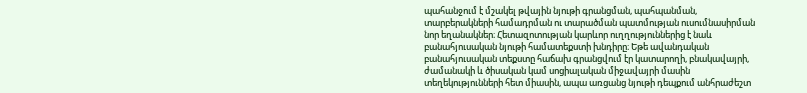պահանջում է մշակել թվային նյութի գրանցման, պահպանման, տարբերակների համադրման ու տարածման պատմության ուսումնասիրման նոր եղանակներ։ Հետազոտության կարևոր ուղղություններից է նաև բանահյուսական նյութի համատեքստի խնդիրը։ Եթե ավանդական բանահյուսական տեքստը հաճախ գրանցվում էր կատարողի, բնակավայրի, ժամանակի և ծիսական կամ սոցիալական միջավայրի մասին տեղեկությունների հետ միասին, ապա առցանց նյութի դեպքում անհրաժեշտ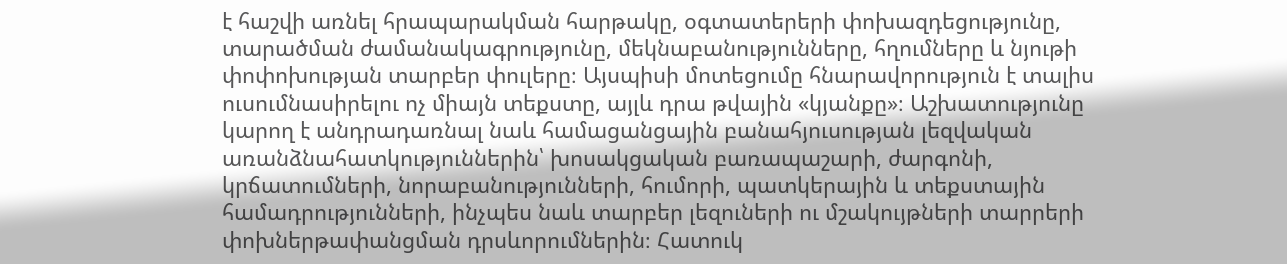է հաշվի առնել հրապարակման հարթակը, օգտատերերի փոխազդեցությունը, տարածման ժամանակագրությունը, մեկնաբանությունները, հղումները և նյութի փոփոխության տարբեր փուլերը։ Այսպիսի մոտեցումը հնարավորություն է տալիս ուսումնասիրելու ոչ միայն տեքստը, այլև դրա թվային «կյանքը»։ Աշխատությունը կարող է անդրադառնալ նաև համացանցային բանահյուսության լեզվական առանձնահատկություններին՝ խոսակցական բառապաշարի, ժարգոնի, կրճատումների, նորաբանությունների, հումորի, պատկերային և տեքստային համադրությունների, ինչպես նաև տարբեր լեզուների ու մշակույթների տարրերի փոխներթափանցման դրսևորումներին։ Հատուկ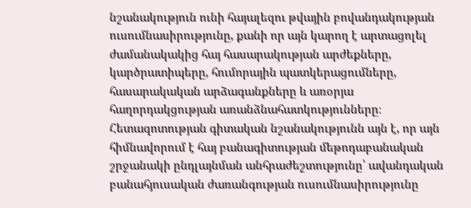նշանակություն ունի հայալեզու թվային բովանդակության ուսումնասիրությունը, քանի որ այն կարող է արտացոլել ժամանակակից հայ հասարակության արժեքները, կարծրատիպերը, հումորային պատկերացումները, հասարակական արձագանքները և առօրյա հաղորդակցության առանձնահատկությունները։ Հետազոտության գիտական նշանակությունն այն է, որ այն հիմնավորում է հայ բանագիտության մեթոդաբանական շրջանակի ընդլայնման անհրաժեշտությունը՝ ավանդական բանահյուսական ժառանգության ուսումնասիրությունը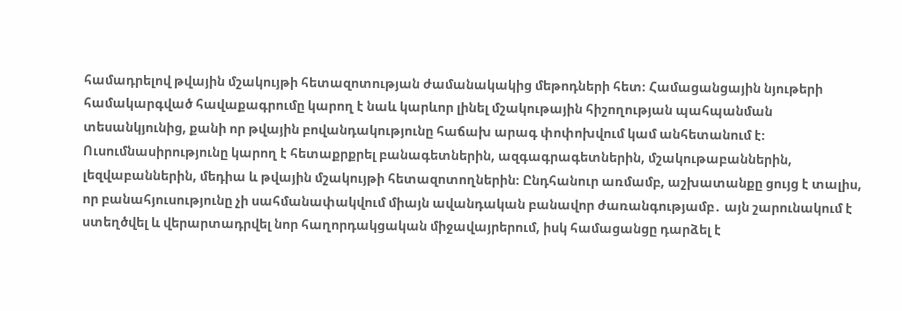համադրելով թվային մշակույթի հետազոտության ժամանակակից մեթոդների հետ։ Համացանցային նյութերի համակարգված հավաքագրումը կարող է նաև կարևոր լինել մշակութային հիշողության պահպանման տեսանկյունից, քանի որ թվային բովանդակությունը հաճախ արագ փոփոխվում կամ անհետանում է։ Ուսումնասիրությունը կարող է հետաքրքրել բանագետներին, ազգագրագետներին, մշակութաբաններին, լեզվաբաններին, մեդիա և թվային մշակույթի հետազոտողներին։ Ընդհանուր առմամբ, աշխատանքը ցույց է տալիս, որ բանահյուսությունը չի սահմանափակվում միայն ավանդական բանավոր ժառանգությամբ․ այն շարունակում է ստեղծվել և վերարտադրվել նոր հաղորդակցական միջավայրերում, իսկ համացանցը դարձել է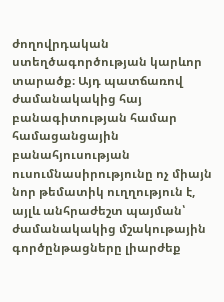ժողովրդական ստեղծագործության կարևոր տարածք։ Այդ պատճառով ժամանակակից հայ բանագիտության համար համացանցային բանահյուսության ուսումնասիրությունը ոչ միայն նոր թեմատիկ ուղղություն է, այլև անհրաժեշտ պայման՝ ժամանակակից մշակութային գործընթացները լիարժեք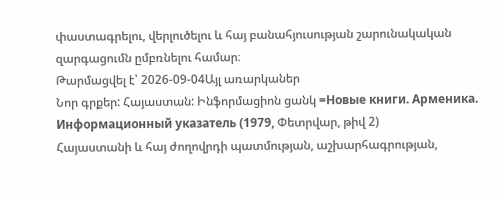փաստագրելու, վերլուծելու և հայ բանահյուսության շարունակական զարգացումն ըմբռնելու համար։
Թարմացվել է՝ 2026-09-04Այլ առարկաներ
Նոր գրքեր: Հայաստան: Ինֆորմացիոն ցանկ =Новые книги. Арменика. Информационный указатель (1979, Փետրվար, թիվ 2)
Հայաստանի և հայ ժողովրդի պատմության, աշխարհագրության,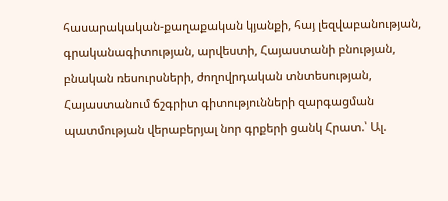հասարակական-քաղաքական կյանքի, հայ լեզվաբանության, գրականագիտության, արվեստի, Հայաստանի բնության, բնական ռեսուրսների, ժողովրդական տնտեսության, Հայաստանում ճշգրիտ գիտությունների զարգացման պատմության վերաբերյալ նոր գրքերի ցանկ Հրատ.՝ Ալ.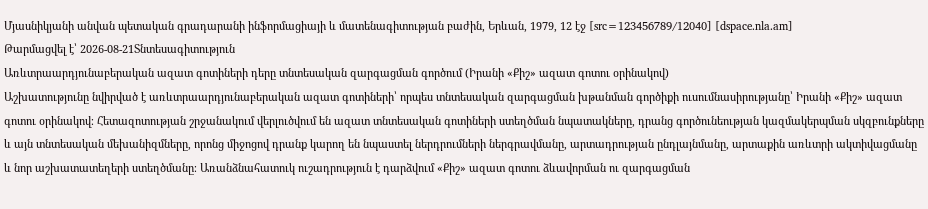Մյասնիկյանի անվան պետական գրադարանի ինֆորմացիայի և մատենագիտության բաժին, Երևան, 1979, 12 էջ [src=123456789/12040] [dspace.nla.am]
Թարմացվել է՝ 2026-08-21Տնտեսագիտություն
Առևտրաարդյունաբերական ազատ գոտիների դերը տնտեսական զարգացման գործում (Իրանի «Քիշ» ազատ գոտու օրինակով)
Աշխատությունը նվիրված է առևտրաարդյունաբերական ազատ գոտիների՝ որպես տնտեսական զարգացման խթանման գործիքի ուսումնասիրությանը՝ Իրանի «Քիշ» ազատ գոտու օրինակով։ Հետազոտության շրջանակում վերլուծվում են ազատ տնտեսական գոտիների ստեղծման նպատակները, դրանց գործունեության կազմակերպման սկզբունքները և այն տնտեսական մեխանիզմները, որոնց միջոցով դրանք կարող են նպաստել ներդրումների ներգրավմանը, արտադրության ընդլայնմանը, արտաքին առևտրի ակտիվացմանը և նոր աշխատատեղերի ստեղծմանը։ Առանձնահատուկ ուշադրություն է դարձվում «Քիշ» ազատ գոտու ձևավորման ու զարգացման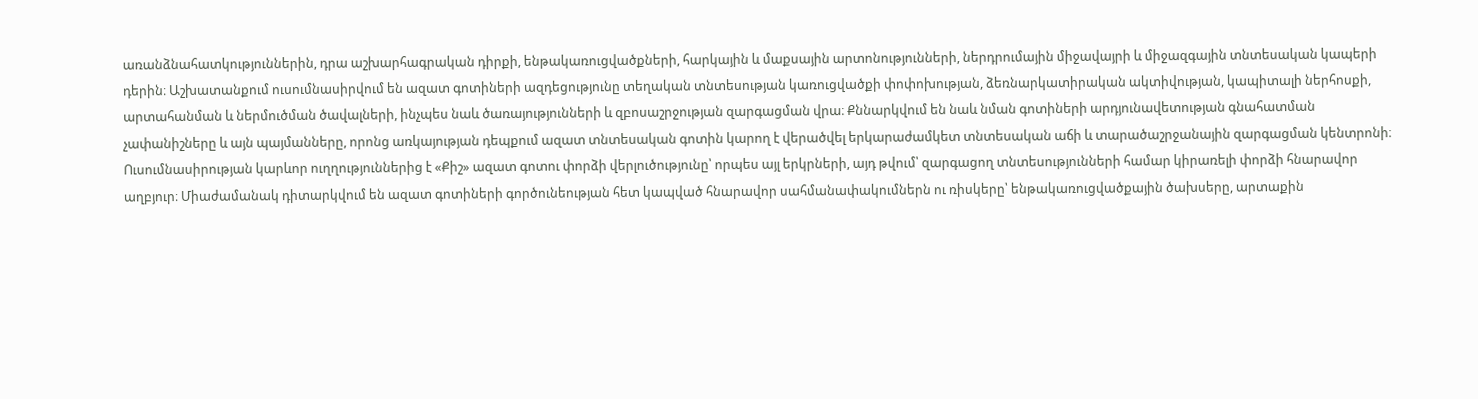առանձնահատկություններին, դրա աշխարհագրական դիրքի, ենթակառուցվածքների, հարկային և մաքսային արտոնությունների, ներդրումային միջավայրի և միջազգային տնտեսական կապերի դերին։ Աշխատանքում ուսումնասիրվում են ազատ գոտիների ազդեցությունը տեղական տնտեսության կառուցվածքի փոփոխության, ձեռնարկատիրական ակտիվության, կապիտալի ներհոսքի, արտահանման և ներմուծման ծավալների, ինչպես նաև ծառայությունների և զբոսաշրջության զարգացման վրա։ Քննարկվում են նաև նման գոտիների արդյունավետության գնահատման չափանիշները և այն պայմանները, որոնց առկայության դեպքում ազատ տնտեսական գոտին կարող է վերածվել երկարաժամկետ տնտեսական աճի և տարածաշրջանային զարգացման կենտրոնի։ Ուսումնասիրության կարևոր ուղղություններից է «Քիշ» ազատ գոտու փորձի վերլուծությունը՝ որպես այլ երկրների, այդ թվում՝ զարգացող տնտեսությունների համար կիրառելի փորձի հնարավոր աղբյուր։ Միաժամանակ դիտարկվում են ազատ գոտիների գործունեության հետ կապված հնարավոր սահմանափակումներն ու ռիսկերը՝ ենթակառուցվածքային ծախսերը, արտաքին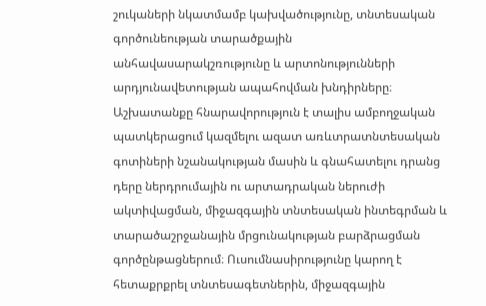շուկաների նկատմամբ կախվածությունը, տնտեսական գործունեության տարածքային անհավասարակշռությունը և արտոնությունների արդյունավետության ապահովման խնդիրները։ Աշխատանքը հնարավորություն է տալիս ամբողջական պատկերացում կազմելու ազատ առևտրատնտեսական գոտիների նշանակության մասին և գնահատելու դրանց դերը ներդրումային ու արտադրական ներուժի ակտիվացման, միջազգային տնտեսական ինտեգրման և տարածաշրջանային մրցունակության բարձրացման գործընթացներում։ Ուսումնասիրությունը կարող է հետաքրքրել տնտեսագետներին, միջազգային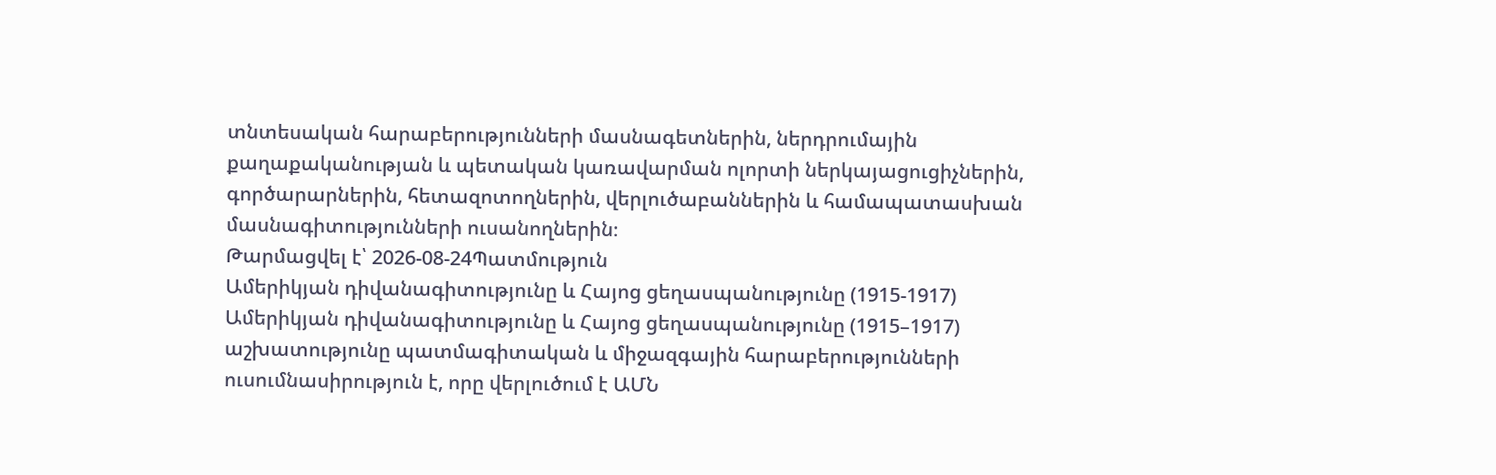տնտեսական հարաբերությունների մասնագետներին, ներդրումային քաղաքականության և պետական կառավարման ոլորտի ներկայացուցիչներին, գործարարներին, հետազոտողներին, վերլուծաբաններին և համապատասխան մասնագիտությունների ուսանողներին։
Թարմացվել է՝ 2026-08-24Պատմություն
Ամերիկյան դիվանագիտությունը և Հայոց ցեղասպանությունը (1915-1917)
Ամերիկյան դիվանագիտությունը և Հայոց ցեղասպանությունը (1915–1917) աշխատությունը պատմագիտական և միջազգային հարաբերությունների ուսումնասիրություն է, որը վերլուծում է ԱՄՆ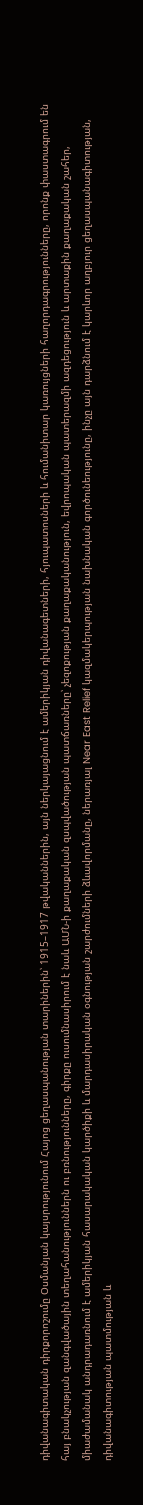դիվանագիտական դիրքորոշումը Օսմանյան կայսրությունում Հայոց ցեղասպանության տարիներին՝ 1915–1917 թվականներին, այն ներկայացնում է ամերիկյան դիվանագետների, հյուպատոսների և հումանիտար կառույցների հաղորդագրությունները, որոնք փաստագրում են հայ բնակչության զանգվածային տեղահանություններն ու բռնությունները, գիրքը ուսումնասիրում է նաև ԱՄՆ-ի քաղաքական զսպվածության պատճառները՝ չեզոքության քաղաքականություն, եվրոպական պատերազմի ազդեցություն և արտաքին քաղաքական շահեր, միաժամանակ անդրադառնում է ամերիկյան հասարակական կարծիքի և մարդասիրական օգնության շարժումների ձևավորմանը, ներառյալ Near East Relief կազմակերպության նախնական գործունեությունը, ինչը այն դարձնում է կարևոր աղբյուր ցեղասպանագիտության, դիվանագիտության պատմության և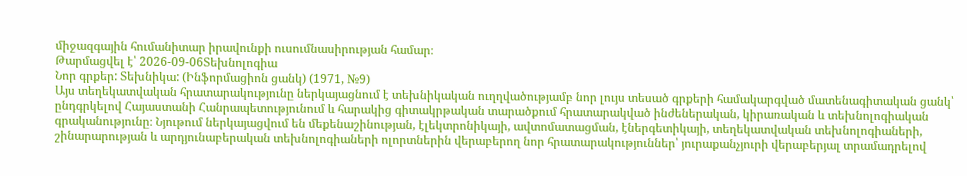միջազգային հումանիտար իրավունքի ուսումնասիրության համար։
Թարմացվել է՝ 2026-09-06Տեխնոլոգիա
Նոր գրքեր: Տեխնիկա: (Ինֆորմացիոն ցանկ) (1971, №9)
Այս տեղեկատվական հրատարակությունը ներկայացնում է տեխնիկական ուղղվածությամբ նոր լույս տեսած գրքերի համակարգված մատենագիտական ցանկ՝ ընդգրկելով Հայաստանի Հանրապետությունում և հարակից գիտակրթական տարածքում հրատարակված ինժեներական, կիրառական և տեխնոլոգիական գրականությունը։ Նյութում ներկայացվում են մեքենաշինության, էլեկտրոնիկայի, ավտոմատացման, էներգետիկայի, տեղեկատվական տեխնոլոգիաների, շինարարության և արդյունաբերական տեխնոլոգիաների ոլորտներին վերաբերող նոր հրատարակություններ՝ յուրաքանչյուրի վերաբերյալ տրամադրելով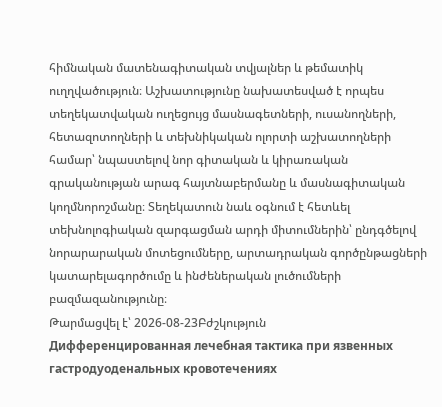հիմնական մատենագիտական տվյալներ և թեմատիկ ուղղվածություն։ Աշխատությունը նախատեսված է որպես տեղեկատվական ուղեցույց մասնագետների, ուսանողների, հետազոտողների և տեխնիկական ոլորտի աշխատողների համար՝ նպաստելով նոր գիտական և կիրառական գրականության արագ հայտնաբերմանը և մասնագիտական կողմնորոշմանը։ Տեղեկատուն նաև օգնում է հետևել տեխնոլոգիական զարգացման արդի միտումներին՝ ընդգծելով նորարարական մոտեցումները, արտադրական գործընթացների կատարելագործումը և ինժեներական լուծումների բազմազանությունը։
Թարմացվել է՝ 2026-08-23Բժշկություն
Дифференцированная лечебная тактика при язвенных гастродуоденальных кровотечениях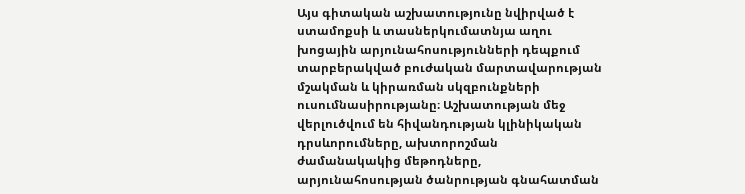Այս գիտական աշխատությունը նվիրված է ստամոքսի և տասներկումատնյա աղու խոցային արյունահոսությունների դեպքում տարբերակված բուժական մարտավարության մշակման և կիրառման սկզբունքների ուսումնասիրությանը։ Աշխատության մեջ վերլուծվում են հիվանդության կլինիկական դրսևորումները, ախտորոշման ժամանակակից մեթոդները, արյունահոսության ծանրության գնահատման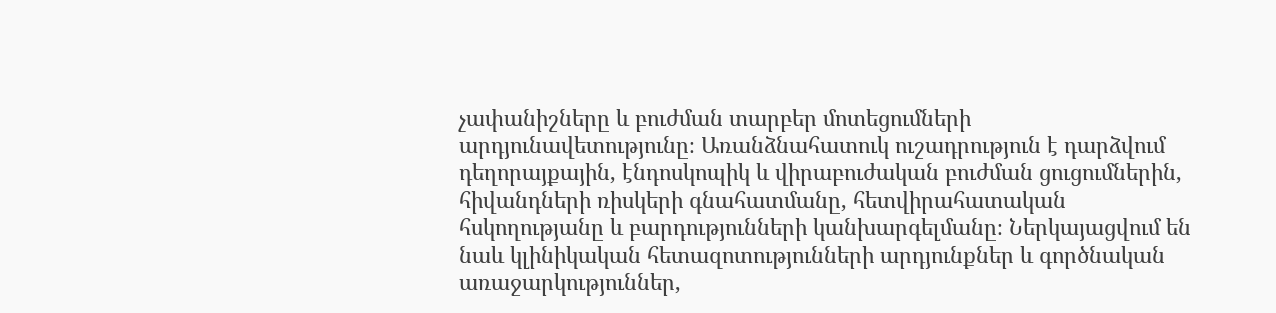չափանիշները և բուժման տարբեր մոտեցումների արդյունավետությունը։ Առանձնահատուկ ուշադրություն է դարձվում դեղորայքային, էնդոսկոպիկ և վիրաբուժական բուժման ցուցումներին, հիվանդների ռիսկերի գնահատմանը, հետվիրահատական հսկողությանը և բարդությունների կանխարգելմանը։ Ներկայացվում են նաև կլինիկական հետազոտությունների արդյունքներ և գործնական առաջարկություններ,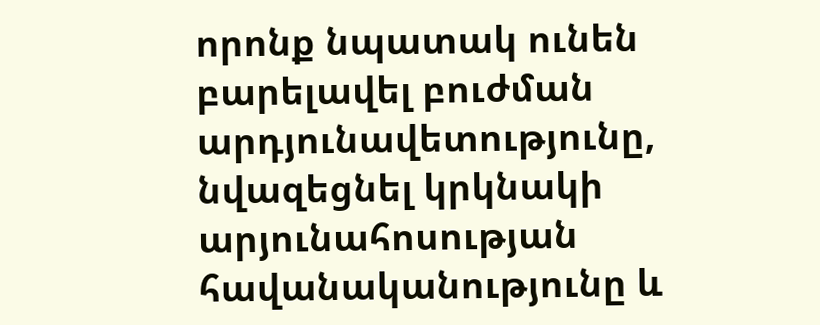որոնք նպատակ ունեն բարելավել բուժման արդյունավետությունը, նվազեցնել կրկնակի արյունահոսության հավանականությունը և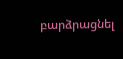բարձրացնել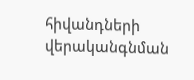հիվանդների վերականգնման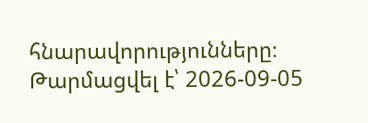հնարավորությունները։
Թարմացվել է՝ 2026-09-05